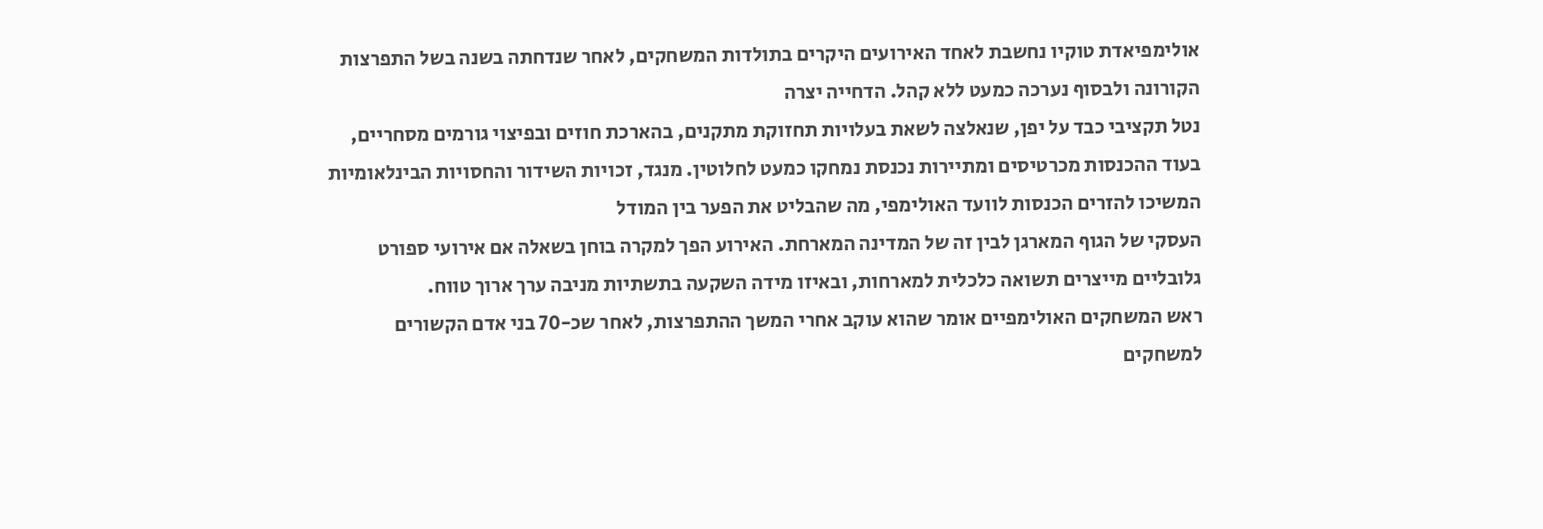אולימפיאדת טוקיו נחשבת לאחד האירועים היקרים בתולדות המשחקים, לאחר שנדחתה בשנה בשל התפרצות הקורונה ולבסוף נערכה כמעט ללא קהל. הדחייה יצרה
נטל תקציבי כבד על יפן, שנאלצה לשאת בעלויות תחזוקת מתקנים, בהארכת חוזים ובפיצוי גורמים מסחריים, בעוד ההכנסות מכרטיסים ומתיירות נכנסת נמחקו כמעט לחלוטין. מנגד, זכויות השידור והחסויות הבינלאומיות המשיכו להזרים הכנסות לוועד האולימפי, מה שהבליט את הפער בין המודל
העסקי של הגוף המארגן לבין זה של המדינה המארחת. האירוע הפך למקרה בוחן בשאלה אם אירועי ספורט גלובליים מייצרים תשואה כלכלית למארחות, ובאיזו מידה השקעה בתשתיות מניבה ערך ארוך טווח.
ראש המשחקים האולימפיים אומר שהוא עוקב אחרי המשך ההתפרצות, לאחר שכ-70 בני אדם הקשורים למשחקים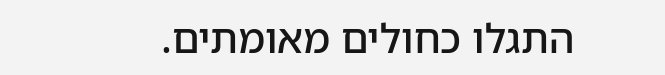התגלו כחולים מאומתים.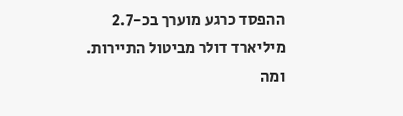ההפסד כרגע מוערך בכ-2.7 מיליארד דולר מביטול התיירות. ומה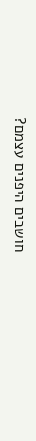חושבים היפנים עצמם?